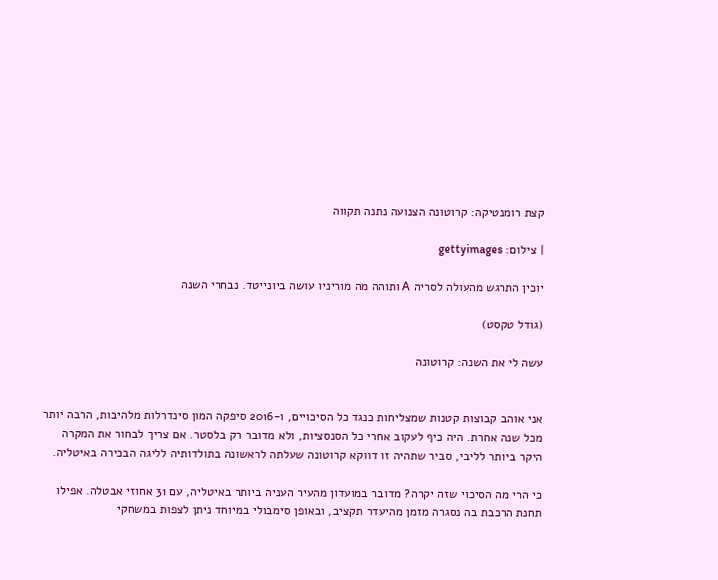קצת רומנטיקה: קרוטונה הצנועה נתנה תקווה

| צילום: gettyimages

יוכין התרגש מהעולה לסריה A ותוהה מה מוריניו עושה ביונייטד. נבחרי השנה

(גודל טקסט)

עשה לי את השנה: קרוטונה


אני אוהב קבוצות קטנות שמצליחות כנגד כל הסיכויים, ו-2016 סיפקה המון סינדרלות מלהיבות, הרבה יותר מכל שנה אחרת. היה כיף לעקוב אחרי כל הסנסציות, ולא מדובר רק בלסטר. אם צריך לבחור את המקרה היקר ביותר לליבי, סביר שתהיה זו דווקא קרוטונה שעלתה לראשונה בתולדותיה לליגה הבכירה באיטליה.

כי הרי מה הסיכוי שזה יקרה? מדובר במועדון מהעיר העניה ביותר באיטליה, עם 31 אחוזי אבטלה. אפילו תחנת הרכבת בה נסגרה מזמן מהיעדר תקציב, ובאופן סימבולי במיוחד ניתן לצפות במשחקי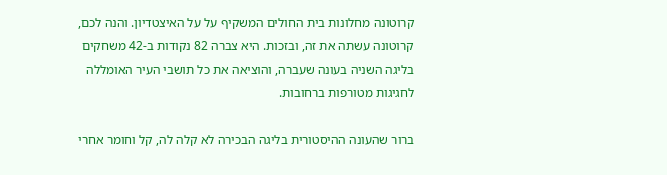קרוטונה מחלונות בית החולים המשקיף על על האיצטדיון. והנה לכם, קרוטונה עשתה את זה, ובזכות. היא צברה 82 נקודות ב-42 משחקים בליגה השניה בעונה שעברה, והוציאה את כל תושבי העיר האומללה לחגיגות מטורפות ברחובות.

ברור שהעונה ההיסטורית בליגה הבכירה לא קלה לה, קל וחומר אחרי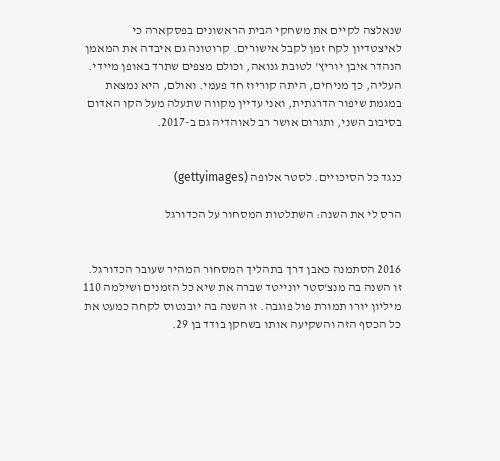שנאלצה לקיים את משחקי הבית הראשונים בפסקארה כי לאיצטדיון לקח זמן לקבל אישורים. קרוטונה גם איבדה את המאמן הנהדר איבן יוריץ' לטובת גנואה, וכולם מצפים שתרד באופן מיידי. העליה, כך מניחים, היתה קוריוז חד פעמי. ואולם, היא נמצאת במגמת שיפור הדרגתית, ואני עדיין מקווה שתעלה מעל הקו האדום בסיבוב השני, ותגרום אושר רב לאוהדיה גם ב-2017.


כנגד כל הסיכויים. לסטר אלופה (gettyimages)

הרס לי את השנה: השתלטות המסחור על הכדורגל


2016 הסתמנה כאבן דרך בתהליך המסחור המהיר שעובר הכדורגל. זו השנה בה מנצ'סטר יונייטד שברה את שיא כל הזמנים ושילמה 110 מיליון יורו תמורת פול פוגבה. זו השנה בה יובנטוס לקחה כמעט את כל הכסף הזה והשקיעה אותו בשחקן בודד בן 29.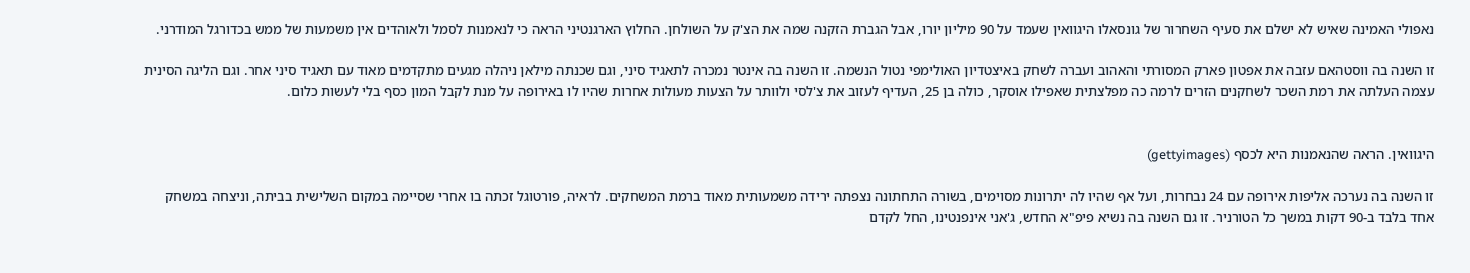נאפולי האמינה שאיש לא ישלם את סעיף השחרור של גונסאלו היגוואין שעמד על 90 מיליון יורו, אבל הגברת הזקנה שמה את הצ'ק על השולחן. החלוץ הארגנטיני הראה כי לנאמנות לסמל ולאוהדים אין משמעות של ממש בכדורגל המודרני.

זו השנה בה ווסטהאם עזבה את אפטון פארק המסורתי והאהוב ועברה לשחק באיצטדיון האולימפי נטול הנשמה. זו השנה בה אינטר נמכרה לתאגיד סיני, וגם שכנתה מילאן ניהלה מגעים מתקדמים מאוד עם תאגיד סיני אחר. וגם הליגה הסינית עצמה העלתה את רמת השכר לשחקנים הזרים לרמה כה מפלצתית שאפילו אוסקר, כולה בן 25, העדיף לעזוב את צ'לסי ולוותר על הצעות מעולות אחרות שהיו לו באירופה על מנת לקבל המון כסף בלי לעשות כלום.


היגוואין. הראה שהנאמנות היא לכסף (gettyimages)

זו השנה בה נערכה אליפות אירופה עם 24 נבחרות, ועל אף שהיו לה יתרונות מסוימים, בשורה התחתונה נצפתה ירידה משמעותית מאוד ברמת המשחקים. לראיה, פורטוגל זכתה בו אחרי שסיימה במקום השלישית בביתה, וניצחה במשחק אחד בלבד ב-90 דקות במשך כל הטורניר. זו גם השנה בה נשיא פיפ"א החדש, ג'אני אינפנטינו, החל לקדם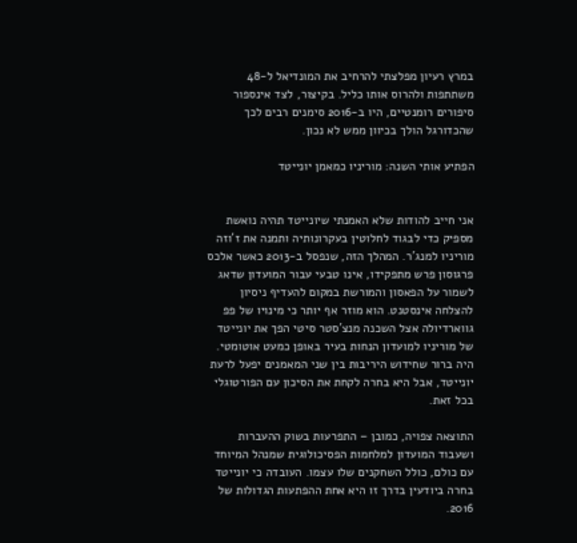במרץ רעיון מפלצתי להרחיב את המונדיאל ל-48 משתתפות ולהרוס אותו כליל. בקיצור, לצד אינספור סיפורים רומנטיים, היו ב-2016 סימנים רבים לכך שהכדורגל הולך בכיוון ממש לא נכון.

הפתיע אותי השנה: מוריניו כמאמן יונייטד


אני חייב להודות שלא האמנתי שיונייטד תהיה נואשת מספיק כדי לבגוד לחלוטין בעקרונותיה ותמנה את ז'וזה מוריניו למנג'ר. המהלך הזה, שנפסל ב-2013 כאשר אלכס פרגוסון פרש מתפקידו, אינו טבעי עבור המועדון שדאג לשמור על הפאסון והמורשת במקום להעדיף ניסיון להצלחה אינסטנט. הוא מוזר אף יותר כי מינויו של פפ גווארדיולה אצל השכנה מנצ'סטר סיטי הפך את יונייטד של מוריניו למועדון הנחות בעיר באופן כמעט אוטומטי. היה ברור שחידוש היריבות בין שני המאמנים יפעל לרעת יונייטד, אבל היא בחרה לקחת את הסיכון עם הפורטוגלי בכל זאת.

התוצאה צפויה, כמובן – התפרעות בשוק ההעברות ושעבוד המועדון למלחמות הפסיכולוגית שמנהל המיוחד עם כולם, כולל השחקנים שלו עצמו. העובדה כי יונייטד בחרה ביודעין בדרך זו היא אחת ההפתעות הגדולות של 2016.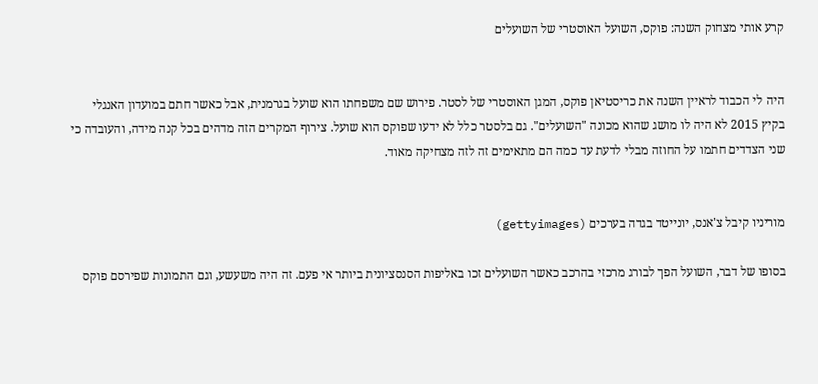קרע אותי מצחוק השנה: פוקס, השועל האוסטרי של השועלים


היה לי הכבוד לראיין השנה את כריסטיאן פוקס, המגן האוסטרי של לסטר. פירוש שם משפחתו הוא שועל בגרמנית, אבל כאשר חתם במועדון האנגלי בקיץ 2015 לא היה לו מושג שהוא מכונה "השועלים". גם בלסטר כלל לא ידעו שפוקס הוא שועל. צירוף המקרים הזה מדהים בכל קנה מידה, והעובדה כי שני הצדדים חתמו על החוזה מבלי לדעת עד כמה הם מתאימים זה לזה מצחיקה מאוד.


מוריניו קיבל צ'אנס, יונייטד בגדה בערכים (gettyimages)

בסופו של דבר, השועל הפך לבורג מרכזי בהרכב כאשר השועלים זכו באליפות הסנסציונית ביותר אי פעם. זה היה משעשע, וגם התמונות שפירסם פוקס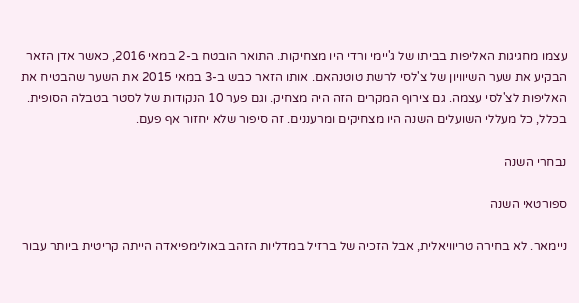עצמו מחגיגות האליפות בביתו של ג'יימי ורדי היו מצחיקות. התואר הובטח ב-2 במאי 2016, כאשר אדן הזאר הבקיע את שער השיוויון של צ'לסי לרשת טוטנהאם. אותו הזאר כבש ב-3 במאי 2015 את השער שהבטיח את האליפות לצ'לסי עצמה. גם צירוף המקרים הזה היה מצחיק. וגם פער 10 הנקודות של לסטר בטבלה הסופית. בכלל, כל מעללי השועלים השנה היו מצחיקים ומרעננים. זה סיפור שלא יחזור אף פעם.

נבחרי השנה

ספורטאי השנה

ניימאר. לא בחירה טריוויאלית, אבל הזכיה של ברזיל במדליות הזהב באולימפיאדה הייתה קריטית ביותר עבור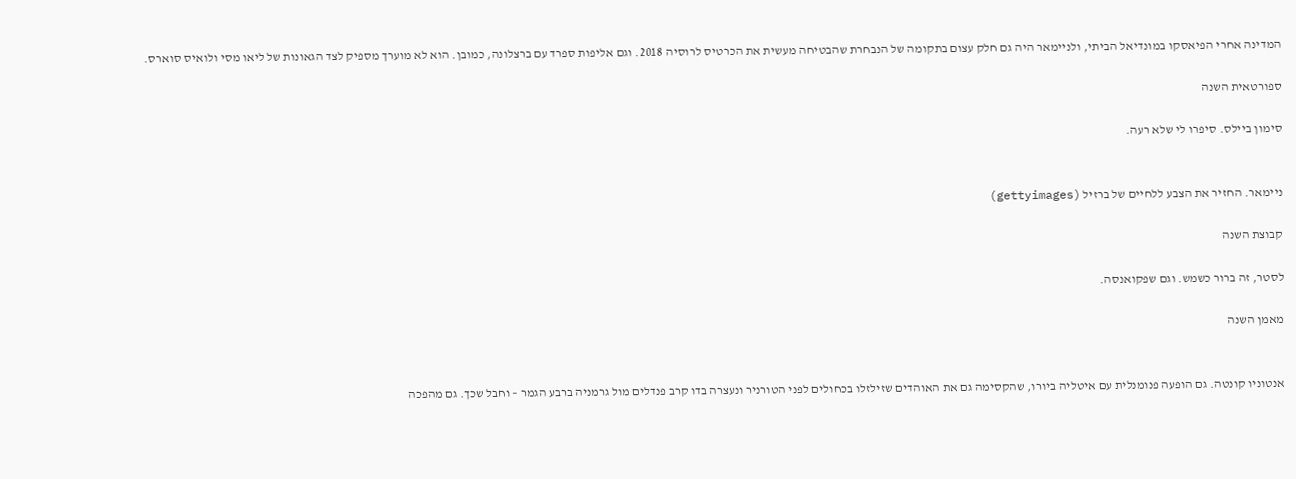המדינה אחרי הפיאסקו במונדיאל הביתי, ולניימאר היה גם חלק עצום בתקומה של הנבחרת שהבטיחה מעשית את הכרטיס לרוסיה 2018. וגם אליפות ספרד עם ברצלונה, כמובן. הוא לא מוערך מספיק לצד הגאונות של ליאו מסי ולואיס סוארס.

ספורטאית השנה

סימון ביילס. סיפרו לי שלא רעה.


ניימאר. החזיר את הצבע ללחיים של ברזיל (gettyimages)

קבוצת השנה

לסטר, זה ברור כשמש. וגם שפקואנסה.

מאמן השנה


אנטוניו קונטה. גם הופעה פנומנלית עם איטליה ביורו, שהקסימה גם את האוהדים שזילזלו בכחולים לפני הטורניר ונעצרה בדו קרב פנדלים מול גרמניה ברבע הגמר – וחבל שכך. גם מהפכה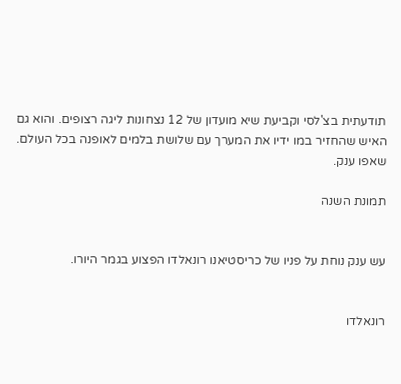תודעתית בצ'לסי וקביעת שיא מועדון של 12 נצחונות ליגה רצופים. והוא גם האיש שהחזיר במו ידיו את המערך עם שלושת בלמים לאופנה בכל העולם. שאפו ענק.

תמונת השנה


עש ענק נוחת על פניו של כריסטיאנו רונאלדו הפצוע בגמר היורו.


רונאלדו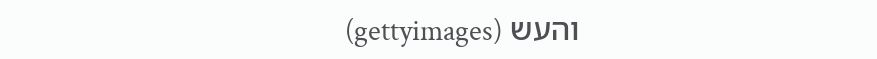והעש (gettyimages)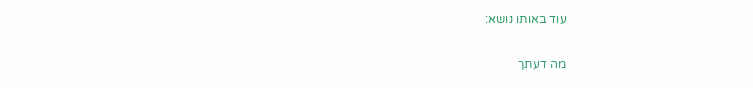עוד באותו נושא:

מה דעתך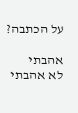על הכתבה?

אהבתי
לא אהבתי